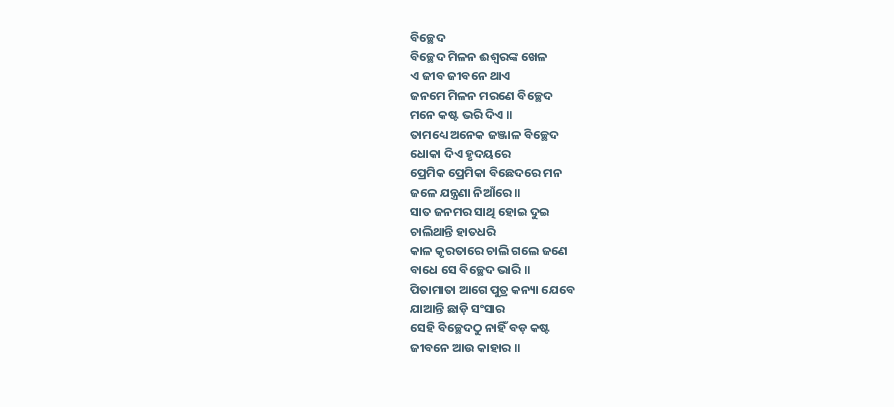ବିଚ୍ଛେଦ
ବିଚ୍ଛେଦ ମିଳନ ଈଶ୍ବରଙ୍କ ଖେଳ
ଏ ଜୀବ ଜୀବନେ ଥାଏ
ଜନମେ ମିଳନ ମରଣେ ବିଚ୍ଛେଦ
ମନେ କଷ୍ଟ ଭରି ଦିଏ ॥
ତାମଧ୍ୟେ ଅନେକ ଜଞ୍ଜାଳ ବିଚ୍ଛେଦ
ଧୋକା ଦିଏ ହୃଦୟରେ
ପ୍ରେମିକ ପ୍ରେମିକା ବିଛେଦରେ ମନ
ଜଳେ ଯନ୍ତ୍ରଣା ନିଆଁରେ ॥
ସାତ ଜନମର ସାଥି ହୋଇ ଦୁଇ
ଚାଲିଥାନ୍ତି ହାତଧରି
କାଳ କୃରତାରେ ଚାଲି ଗଲେ ଜଣେ
ବାଧେ ସେ ବିଚ୍ଛେଦ ଭାରି ॥
ପିତାମାତା ଆଗେ ପୁତ୍ର କନ୍ୟା ଯେବେ
ଯାଆନ୍ତି ଛାଡ଼ି ସଂସାର
ସେହି ବିଚ୍ଛେଦଠୁ ନାହିଁ ବଡ଼ କଷ୍ଟ
ଜୀବନେ ଆଉ କାହାର ॥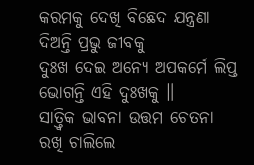କରମକୁ ଦେଖି ବିଛେଦ ଯନ୍ତ୍ରଣା
ଦିଅନ୍ତି ପ୍ରଭୁ ଜୀବକୁ
ଦୁଃଖ ଦେଇ ଅନ୍ୟେ ଅପକର୍ମେ ଲିପ୍ତ
ଭୋଗନ୍ତି ଏହି ଦୁଃଖକୁ ॥
ସାତ୍ତ୍ଵିକ ଭାବନା ଉତ୍ତମ ଚେତନା
ରଖି ଚାଲିଲେ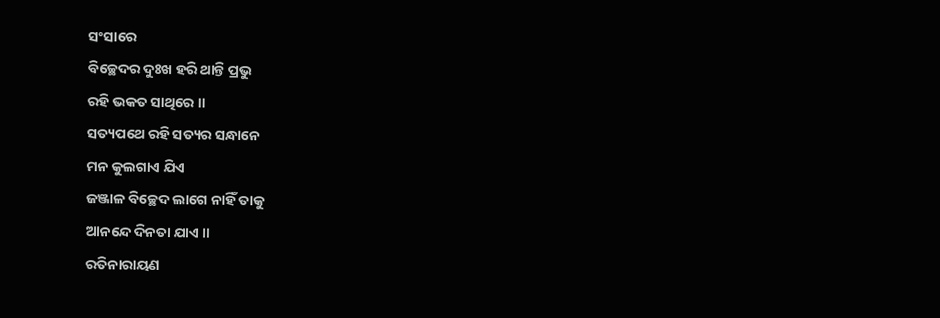ସଂସାରେ
ବିଚ୍ଛେଦର ଦୁଃଖ ହରି ଥାନ୍ତି ପ୍ରଭୁ
ରହି ଭକତ ସାଥିରେ ॥
ସତ୍ୟପଥେ ରହି ସତ୍ୟର ସନ୍ଧାନେ
ମନ କୁଲଗାଏ ଯିଏ
ଜଞ୍ଜାଳ ବିଚ୍ଛେଦ ଲାଗେ ନାହିଁ ତାକୁ
ଆନନ୍ଦେ ଦିନତା ଯାଏ ॥
ରତିନାରାୟଣ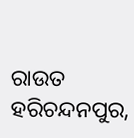ରାଉତ
ହରିଚନ୍ଦନପୁର,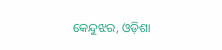କେନ୍ଦୁଝର, ଓଡ଼ିଶା